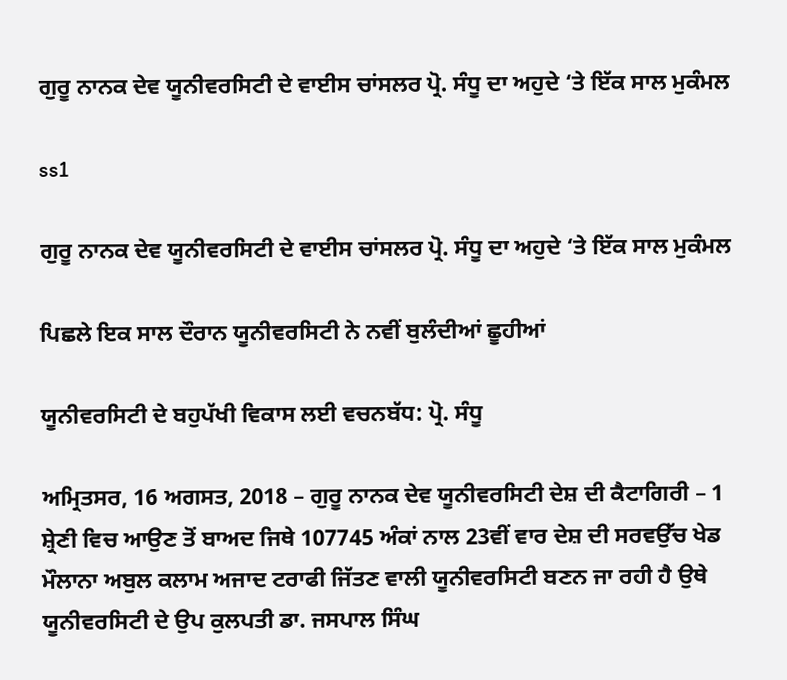ਗੁਰੂ ਨਾਨਕ ਦੇਵ ਯੂਨੀਵਰਸਿਟੀ ਦੇ ਵਾਈਸ ਚਾਂਸਲਰ ਪ੍ਰੋ. ਸੰਧੂ ਦਾ ਅਹੁਦੇ ‘ਤੇ ਇੱਕ ਸਾਲ ਮੁਕੰਮਲ

ss1

ਗੁਰੂ ਨਾਨਕ ਦੇਵ ਯੂਨੀਵਰਸਿਟੀ ਦੇ ਵਾਈਸ ਚਾਂਸਲਰ ਪ੍ਰੋ. ਸੰਧੂ ਦਾ ਅਹੁਦੇ ‘ਤੇ ਇੱਕ ਸਾਲ ਮੁਕੰਮਲ

ਪਿਛਲੇ ਇਕ ਸਾਲ ਦੌਰਾਨ ਯੂਨੀਵਰਸਿਟੀ ਨੇ ਨਵੀਂ ਬੁਲੰਦੀਆਂ ਛੂਹੀਆਂ

ਯੂਨੀਵਰਸਿਟੀ ਦੇ ਬਹੁਪੱਖੀ ਵਿਕਾਸ ਲਈ ਵਚਨਬੱਧ: ਪ੍ਰੋ. ਸੰਧੂ

ਅਮ੍ਰਿਤਸਰ, 16 ਅਗਸਤ, 2018 – ਗੁਰੂ ਨਾਨਕ ਦੇਵ ਯੂਨੀਵਰਸਿਟੀ ਦੇਸ਼ ਦੀ ਕੈਟਾਗਿਰੀ – 1 ਸ਼੍ਰੇਣੀ ਵਿਚ ਆਉਣ ਤੋਂ ਬਾਅਦ ਜਿਥੇ 107745 ਅੰਕਾਂ ਨਾਲ 23ਵੀਂ ਵਾਰ ਦੇਸ਼ ਦੀ ਸਰਵਉੱਚ ਖੇਡ ਮੌਲਾਨਾ ਅਬੁਲ ਕਲਾਮ ਅਜਾਦ ਟਰਾਫੀ ਜਿੱਤਣ ਵਾਲੀ ਯੂਨੀਵਰਸਿਟੀ ਬਣਨ ਜਾ ਰਹੀ ਹੈ ਉਥੇ ਯੂਨੀਵਰਸਿਟੀ ਦੇ ਉਪ ਕੁਲਪਤੀ ਡਾ. ਜਸਪਾਲ ਸਿੰਘ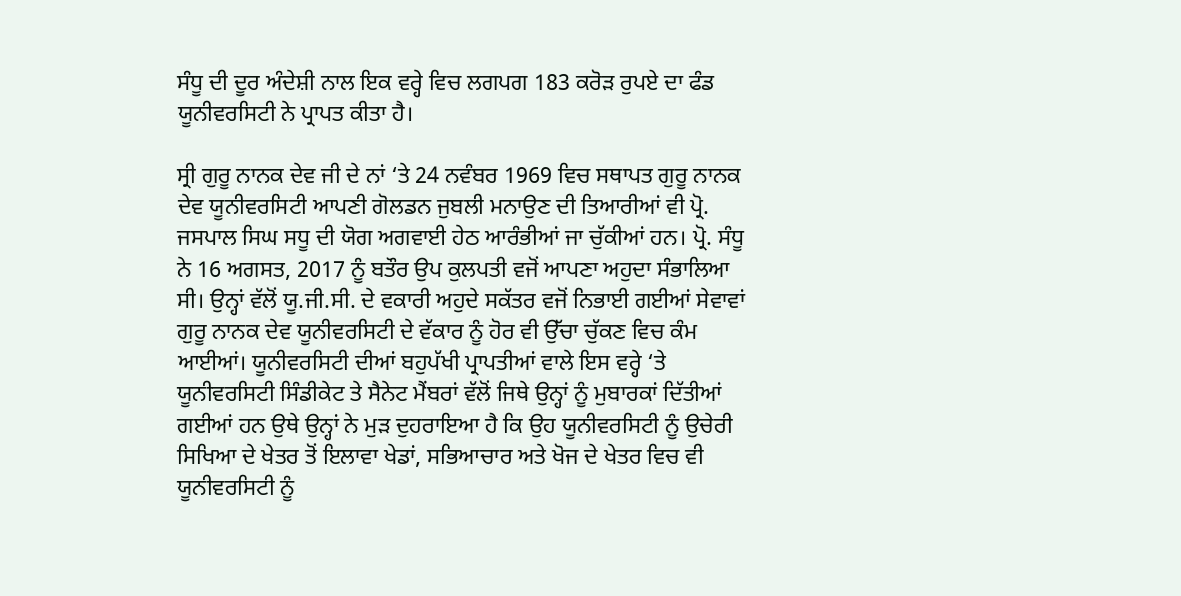ਸੰਧੂ ਦੀ ਦੂਰ ਅੰਦੇਸ਼ੀ ਨਾਲ ਇਕ ਵਰ੍ਹੇ ਵਿਚ ਲਗਪਗ 183 ਕਰੋੜ ਰੁਪਏ ਦਾ ਫੰਡ ਯੂਨੀਵਰਸਿਟੀ ਨੇ ਪ੍ਰਾਪਤ ਕੀਤਾ ਹੈ।

ਸ੍ਰੀ ਗੁਰੂ ਨਾਨਕ ਦੇਵ ਜੀ ਦੇ ਨਾਂ ‘ਤੇ 24 ਨਵੰਬਰ 1969 ਵਿਚ ਸਥਾਪਤ ਗੁਰੂ ਨਾਨਕ ਦੇਵ ਯੂਨੀਵਰਸਿਟੀ ਆਪਣੀ ਗੋਲਡਨ ਜੁਬਲੀ ਮਨਾਉਣ ਦੀ ਤਿਆਰੀਆਂ ਵੀ ਪ੍ਰੋ. ਜਸਪਾਲ ਸਿਘ ਸਧੂ ਦੀ ਯੋਗ ਅਗਵਾਈ ਹੇਠ ਆਰੰਭੀਆਂ ਜਾ ਚੁੱਕੀਆਂ ਹਨ। ਪ੍ਰੋ. ਸੰਧੂ ਨੇ 16 ਅਗਸਤ, 2017 ਨੂੰ ਬਤੌਰ ਉਪ ਕੁਲਪਤੀ ਵਜੋਂ ਆਪਣਾ ਅਹੁਦਾ ਸੰਭਾਲਿਆ ਸੀ। ਉਨ੍ਹਾਂ ਵੱਲੋਂ ਯੂ.ਜੀ.ਸੀ. ਦੇ ਵਕਾਰੀ ਅਹੁਦੇ ਸਕੱਤਰ ਵਜੋਂ ਨਿਭਾਈ ਗਈਆਂ ਸੇਵਾਵਾਂ ਗੁਰੂ ਨਾਨਕ ਦੇਵ ਯੂਨੀਵਰਸਿਟੀ ਦੇ ਵੱਕਾਰ ਨੂੰ ਹੋਰ ਵੀ ਉੱਚਾ ਚੁੱਕਣ ਵਿਚ ਕੰਮ ਆਈਆਂ। ਯੂਨੀਵਰਸਿਟੀ ਦੀਆਂ ਬਹੁਪੱਖੀ ਪ੍ਰਾਪਤੀਆਂ ਵਾਲੇ ਇਸ ਵਰ੍ਹੇ ‘ਤੇ ਯੂਨੀਵਰਸਿਟੀ ਸਿੰਡੀਕੇਟ ਤੇ ਸੈਨੇਟ ਮੈਂਬਰਾਂ ਵੱਲੋਂ ਜਿਥੇ ਉਨ੍ਹਾਂ ਨੂੰ ਮੁਬਾਰਕਾਂ ਦਿੱਤੀਆਂ ਗਈਆਂ ਹਨ ਉਥੇ ਉਨ੍ਹਾਂ ਨੇ ਮੁੜ ਦੁਹਰਾਇਆ ਹੈ ਕਿ ਉਹ ਯੂਨੀਵਰਸਿਟੀ ਨੂੰ ਉਚੇਰੀ ਸਿਖਿਆ ਦੇ ਖੇਤਰ ਤੋਂ ਇਲਾਵਾ ਖੇਡਾਂ, ਸਭਿਆਚਾਰ ਅਤੇ ਖੋਜ ਦੇ ਖੇਤਰ ਵਿਚ ਵੀ ਯੂਨੀਵਰਸਿਟੀ ਨੂੰ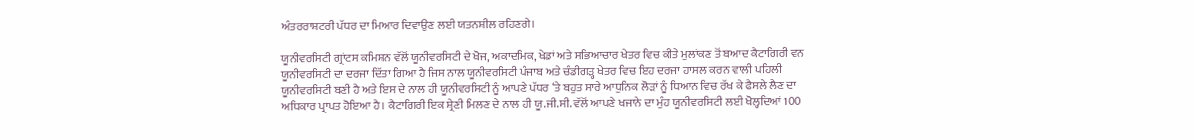ਅੰਤਰਰਾਸ਼ਟਰੀ ਪੱਧਰ ਦਾ ਮਿਆਰ ਦਿਵਾਉਣ ਲਈ ਯਤਨਸ਼ੀਲ ਰਹਿਣਗੇ।

ਯੂਨੀਵਰਸਿਟੀ ਗ੍ਰਾਂਟਸ ਕਮਿਸ਼ਨ ਵੱਲੋਂ ਯੂਨੀਵਰਸਿਟੀ ਦੇ ਖੋਜ, ਅਕਾਦਮਿਕ, ਖੇਡਾਂ ਅਤੇ ਸਭਿਆਚਾਰ ਖੇਤਰ ਵਿਚ ਕੀਤੇ ਮੁਲਾਂਕਣ ਤੋਂ ਬਆਦ ਕੈਟਾਗਿਰੀ ਵਨ ਯੂਨੀਵਰਸਿਟੀ ਦਾ ਦਰਜਾ ਦਿੱਤਾ ਗਿਆ ਹੈ ਜਿਸ ਨਾਲ ਯੂਨੀਵਰਸਿਟੀ ਪੰਜਾਬ ਅਤੇ ਚੰਡੀਗੜ੍ਹ ਖੇਤਰ ਵਿਚ ਇਹ ਦਰਜਾ ਹਾਸਲ ਕਰਨ ਵਾਲੀ ਪਹਿਲੀ ਯੂਨੀਵਰਸਿਟੀ ਬਣੀ ਹੈ ਅਤੇ ਇਸ ਦੇ ਨਾਲ ਹੀ ਯੂਨੀਵਰਸਿਟੀ ਨੂੰ ਆਪਣੇ ਪੱਧਰ ‘ਤੇ ਬਹੁਤ ਸਾਰੇ ਆਧੁਨਿਕ ਲੋੜਾਂ ਨੂੰ ਧਿਆਨ ਵਿਚ ਰੱਖ ਕੇ ਫੈਸਲੇ ਲੈਣ ਦਾ ਅਧਿਕਾਰ ਪ੍ਰਾਪਤ ਹੋਇਆ ਹੈ। ਕੈਟਾਗਿਰੀ ਇਕ ਸ਼੍ਰੇਣੀ ਮਿਲਣ ਦੇ ਨਾਲ ਹੀ ਯੂ.ਜੀ.ਸੀ. ਵੱਲੋਂ ਆਪਣੇ ਖਜਾਨੇ ਦਾ ਮੁੰਹ ਯੂਨੀਵਰਸਿਟੀ ਲਈ ਖੋਲ੍ਹਦਿਆਂ 100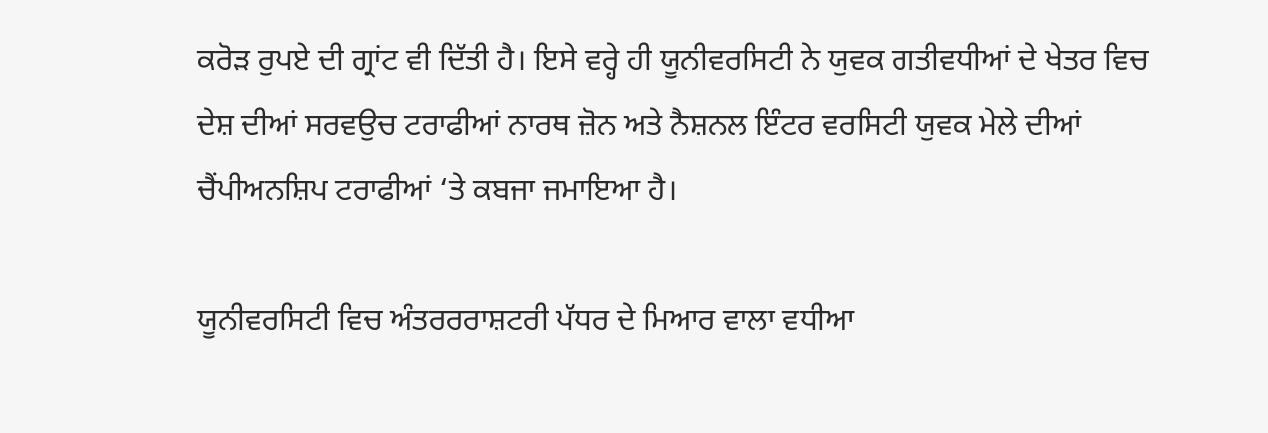ਕਰੋੜ ਰੁਪਏ ਦੀ ਗ੍ਰਾਂਟ ਵੀ ਦਿੱਤੀ ਹੈ। ਇਸੇ ਵਰ੍ਹੇ ਹੀ ਯੂਨੀਵਰਸਿਟੀ ਨੇ ਯੁਵਕ ਗਤੀਵਧੀਆਂ ਦੇ ਖੇਤਰ ਵਿਚ ਦੇਸ਼ ਦੀਆਂ ਸਰਵਉਚ ਟਰਾਫੀਆਂ ਨਾਰਥ ਜ਼ੋਨ ਅਤੇ ਨੈਸ਼ਨਲ ਇੰਟਰ ਵਰਸਿਟੀ ਯੁਵਕ ਮੇਲੇ ਦੀਆਂ ਚੈਂਪੀਅਨਸ਼ਿਪ ਟਰਾਫੀਆਂ ‘ਤੇ ਕਬਜਾ ਜਮਾਇਆ ਹੈ।

ਯੂਨੀਵਰਸਿਟੀ ਵਿਚ ਅੰਤਰਰਰਾਸ਼ਟਰੀ ਪੱਧਰ ਦੇ ਮਿਆਰ ਵਾਲਾ ਵਧੀਆ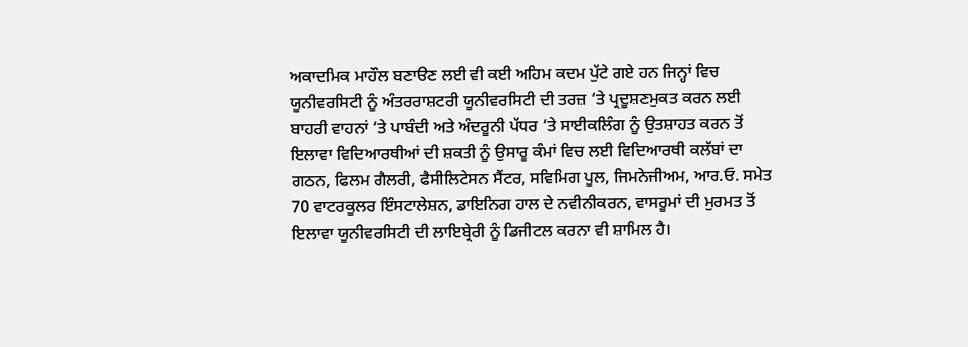ਅਕਾਦਮਿਕ ਮਾਹੌਲ ਬਣਾੳਣ ਲਈ ਵੀ ਕਈ ਅਹਿਮ ਕਦਮ ਪੁੱਟੇ ਗਏ ਹਨ ਜਿਨ੍ਹਾਂ ਵਿਚ ਯੂਨੀਵਰਸਿਟੀ ਨੂੰ ਅੰਤਰਰਾਸ਼ਟਰੀ ਯੂਨੀਵਰਸਿਟੀ ਦੀ ਤਰਜ਼ ‘ਤੇ ਪ੍ਰਦੂਸ਼ਣਮੁਕਤ ਕਰਨ ਲਈ ਬਾਹਰੀ ਵਾਹਨਾਂ ‘ਤੇ ਪਾਬੰਦੀ ਅਤੇ ਅੰਦਰੂਨੀ ਪੱਧਰ ‘ਤੇ ਸਾਈਕਲਿੰਗ ਨੂੰ ਉਤਸ਼ਾਹਤ ਕਰਨ ਤੋਂ ਇਲਾਵਾ ਵਿਦਿਆਰਥੀਆਂ ਦੀ ਸ਼ਕਤੀ ਨੂੰ ਉਸਾਰੂ ਕੰਮਾਂ ਵਿਚ ਲਈ ਵਿਦਿਆਰਥੀ ਕਲੱਬਾਂ ਦਾ ਗਠਨ, ਫਿਲਮ ਗੈਲਰੀ, ਫੈਸੀਲਿਟੇਸਨ ਸੈਂਟਰ, ਸਵਿਮਿਗ ਪੂਲ, ਜਿਮਨੇਜੀਅਮ, ਆਰ.ਓ. ਸਮੇਤ 70 ਵਾਟਰਕੂਲਰ ਇੰਸਟਾਲੇਸ਼ਨ, ਡਾਇਨਿਗ ਹਾਲ ਦੇ ਨਵੀਨੀਕਰਨ, ਵਾਸਰੂਮਾਂ ਦੀ ਮੁਰਮਤ ਤੋਂ ਇਲਾਵਾ ਯੂਨੀਵਰਸਿਟੀ ਦੀ ਲਾਇਬ੍ਰੇਰੀ ਨੂੰ ਡਿਜੀਟਲ ਕਰਨਾ ਵੀ ਸ਼ਾਮਿਲ ਹੈ।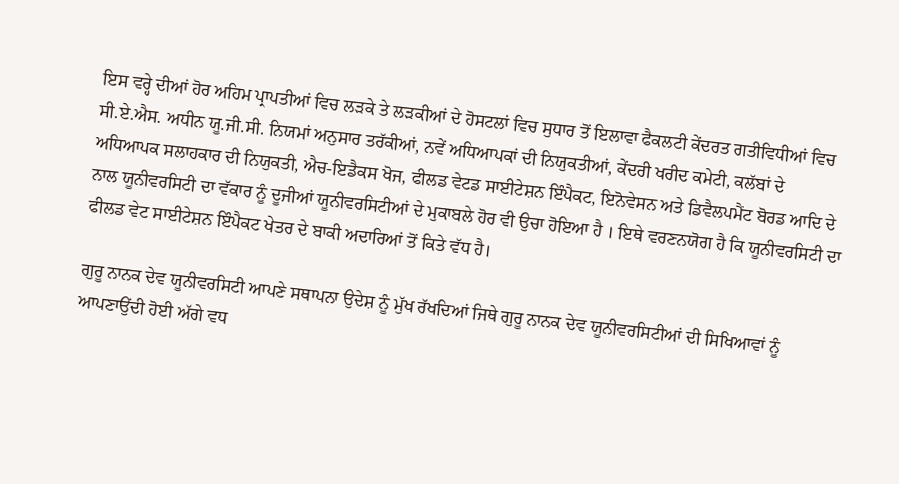ਇਸ ਵਰ੍ਹੇ ਦੀਆਂ ਹੋਰ ਅਹਿਮ ਪ੍ਰਾਪਤੀਆਂ ਵਿਚ ਲੜਕੇ ਤੇ ਲੜਕੀਆਂ ਦੇ ਹੋਸਟਲਾਂ ਵਿਚ ਸੁਧਾਰ ਤੋਂ ਇਲਾਵਾ ਫੈਕਲਟੀ ਕੇਂਦਰਤ ਗਤੀਵਿਧੀਆਂ ਵਿਚ ਸੀ.ਏ.ਐਸ. ਅਧੀਨ ਯੂ.ਜੀ.ਸੀ. ਨਿਯਮਾਂ ਅਨੁਸਾਰ ਤਰੱਕੀਆਂ, ਨਵੇਂ ਅਧਿਆਪਕਾਂ ਦੀ ਨਿਯੁਕਤੀਆਂ, ਕੇਂਦਰੀ ਖਰੀਦ ਕਮੇਟੀ, ਕਲੱਬਾਂ ਦੇ ਅਧਿਆਪਕ ਸਲਾਹਕਾਰ ਦੀ ਨਿਯੁਕਤੀ, ਐਚ-ਇਡੈਕਸ ਖੋਜ, ਫੀਲਡ ਵੇਟਡ ਸਾਈਟੇਸ਼ਨ ਇੰਪੈਕਟ, ਇਨੋਵੇਸਨ ਅਤੇ ਡਿਵੈਲਪਮੈਂਟ ਬੋਰਡ ਆਦਿ ਦੇ ਨਾਲ ਯੂਨੀਵਰਸਿਟੀ ਦਾ ਵੱਕਾਰ ਨੂੰ ਦੂਜੀਆਂ ਯੂਨੀਵਰਸਿਟੀਆਂ ਦੇ ਮੁਕਾਬਲੇ ਹੋਰ ਵੀ ਉਚਾ ਹੋਇਆ ਹੈ । ਇਥੇ ਵਰਣਨਯੋਗ ਹੈ ਕਿ ਯੂਨੀਵਰਸਿਟੀ ਦਾ ਫੀਲਡ ਵੇਟ ਸਾਈਟੇਸ਼ਨ ਇੰਪੈਕਟ ਖੇਤਰ ਦੇ ਬਾਕੀ ਅਦਾਰਿਆਂ ਤੋਂ ਕਿਤੇ ਵੱਧ ਹੈ।

ਗੁਰੂ ਨਾਨਕ ਦੇਵ ਯੂਨੀਵਰਸਿਟੀ ਆਪਣੇ ਸਥਾਪਨਾ ਉਦੇਸ਼ ਨੂੰ ਮੁੱਖ ਰੱਖਦਿਆਂ ਜਿਥੇ ਗੁਰੂ ਨਾਨਕ ਦੇਵ ਯੂਨੀਵਰਸਿਟੀਆਂ ਦੀ ਸਿਖਿਆਵਾਂ ਨੂੰ ਆਪਣਾਉਂਦੀ ਹੋਈ ਅੱਗੇ ਵਧ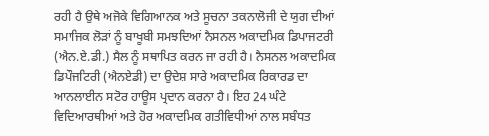ਰਹੀ ਹੈ ਉਥੇ ਅਜੋਕੇ ਵਿਗਿਆਨਕ ਅਤੇ ਸੂਚਨਾ ਤਕਨਾਲੋਜੀ ਦੇ ਯੁਗ ਦੀਆਂ ਸਮਾਜਿਕ ਲੋੜਾਂ ਨੂੰ ਬਾਖੂਬੀ ਸਮਝਦਿਆਂ ਨੈਸਨਲ ਅਕਾਦਮਿਕ ਡਿਪਾਜਟਰੀ (ਐਨ.ਏ.ਡੀ.) ਸੈਲ ਨੂੰ ਸਥਾਪਿਤ ਕਰਨ ਜਾ ਰਹੀ ਹੈ। ਨੈਸਨਲ ਅਕਾਦਮਿਕ ਡਿਪੌਜਟਿਰੀ (ਐਨਏਡੀ) ਦਾ ਉਦੇਸ਼ ਸਾਰੇ ਅਕਾਦਮਿਕ ਰਿਕਾਰਡ ਦਾ ਆਨਲਾਈਨ ਸਟੋਰ ਹਾਊਸ ਪ੍ਰਦਾਨ ਕਰਨਾ ਹੈ। ਇਹ 24 ਘੰਟੇ ਵਿਦਿਆਰਥੀਆਂ ਅਤੇ ਹੋਰ ਅਕਾਦਮਿਕ ਗਤੀਵਿਧੀਆਂ ਨਾਲ ਸਬੰਧਤ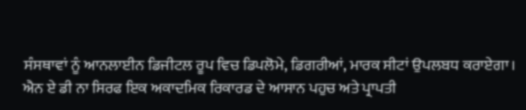ਸੰਸਥਾਵਾਂ ਨੂੰ ਆਨਲਾਈਨ ਡਿਜੀਟਲ ਰੂਪ ਵਿਚ ਡਿਪਲੋਮੇ, ਡਿਗਰੀਆਂ, ਮਾਰਕ ਸੀਟਾਂ ਉਪਲਬਧ ਕਰਾਏਗਾ। ਐਨ ਏ ਡੀ ਨਾ ਸਿਰਫ ਇਕ ਅਕਾਦਮਿਕ ਰਿਕਾਰਡ ਦੇ ਆਸਾਨ ਪਹੁਚ ਅਤੇ ਪ੍ਰਾਪਤੀ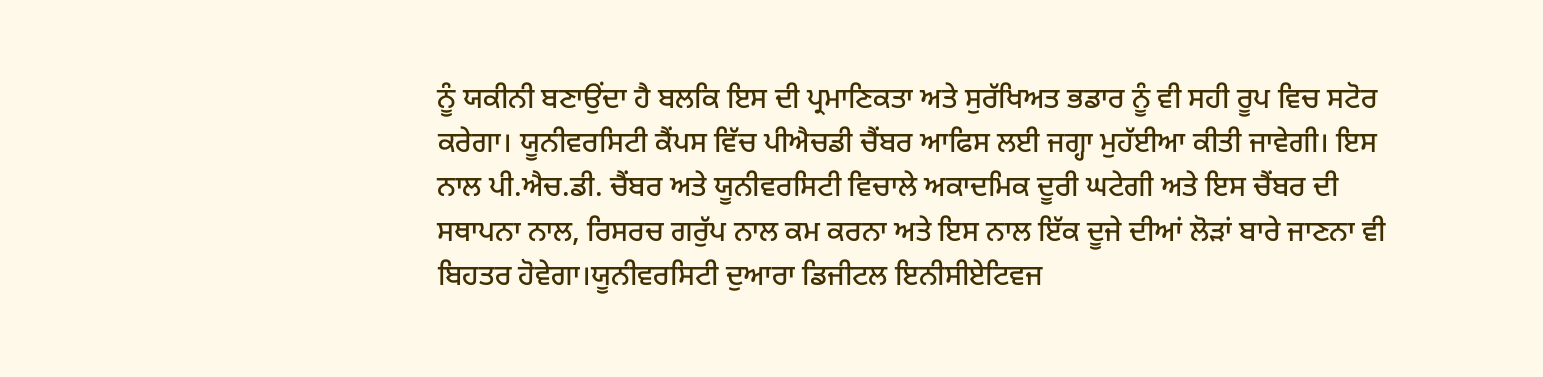ਨੂੰ ਯਕੀਨੀ ਬਣਾਉਂਦਾ ਹੈ ਬਲਕਿ ਇਸ ਦੀ ਪ੍ਰਮਾਣਿਕਤਾ ਅਤੇ ਸੁਰੱਖਿਅਤ ਭਡਾਰ ਨੂੰ ਵੀ ਸਹੀ ਰੂਪ ਵਿਚ ਸਟੋਰ ਕਰੇਗਾ। ਯੂਨੀਵਰਸਿਟੀ ਕੈਂਪਸ ਵਿੱਚ ਪੀਐਚਡੀ ਚੈਂਬਰ ਆਫਿਸ ਲਈ ਜਗ੍ਹਾ ਮੁਹੱਈਆ ਕੀਤੀ ਜਾਵੇਗੀ। ਇਸ ਨਾਲ ਪੀ.ਐਚ.ਡੀ. ਚੈਂਬਰ ਅਤੇ ਯੂਨੀਵਰਸਿਟੀ ਵਿਚਾਲੇ ਅਕਾਦਮਿਕ ਦੂਰੀ ਘਟੇਗੀ ਅਤੇ ਇਸ ਚੈਂਬਰ ਦੀ ਸਥਾਪਨਾ ਨਾਲ, ਰਿਸਰਚ ਗਰੁੱਪ ਨਾਲ ਕਮ ਕਰਨਾ ਅਤੇ ਇਸ ਨਾਲ ਇੱਕ ਦੂਜੇ ਦੀਆਂ ਲੋੜਾਂ ਬਾਰੇ ਜਾਣਨਾ ਵੀ ਬਿਹਤਰ ਹੋਵੇਗਾ।ਯੂਨੀਵਰਸਿਟੀ ਦੁਆਰਾ ਡਿਜੀਟਲ ਇਨੀਸੀਏਟਿਵਜ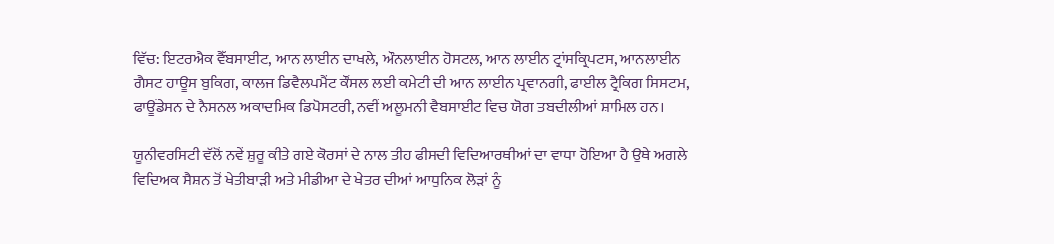ਵਿੱਚ: ਇਟਰਐਕ ਵੈੱਬਸਾਈਟ, ਆਨ ਲਾਈਨ ਦਾਖਲੇ, ਔਨਲਾਈਨ ਹੋਸਟਲ, ਆਨ ਲਾਈਨ ਟ੍ਰਾਂਸਕ੍ਰਿਪਟਸ, ਆਨਲਾਈਨ ਗੈਸਟ ਹਾਊਸ ਬੁਕਿਗ, ਕਾਲਜ ਡਿਵੈਲਪਮੈਂਟ ਕੌਂਸਲ ਲਈ ਕਮੇਟੀ ਦੀ ਆਨ ਲਾਈਨ ਪ੍ਰਵਾਨਗੀ, ਫਾਈਲ ਟ੍ਰੈਕਿਗ ਸਿਸਟਮ, ਫਾਊਂਡੇਸਨ ਦੇ ਨੈਸਨਲ ਅਕਾਦਮਿਕ ਡਿਪੋਸਟਰੀ, ਨਵੀਂ ਅਲੂਮਨੀ ਵੈਬਸਾਈਟ ਵਿਚ ਯੋਗ ਤਬਦੀਲੀਆਂ ਸ਼ਾਮਿਲ ਹਨ।

ਯੂਨੀਵਰਸਿਟੀ ਵੱਲੋਂ ਨਵੇਂ ਸ਼ੁਰੂ ਕੀਤੇ ਗਏ ਕੋਰਸਾਂ ਦੇ ਨਾਲ ਤੀਹ ਫੀਸਦੀ ਵਿਦਿਆਰਥੀਆਂ ਦਾ ਵਾਧਾ ਹੋਇਆ ਹੈ ਉਥੇ ਅਗਲੇ ਵਿਦਿਅਕ ਸੈਸ਼ਨ ਤੋਂ ਖੇਤੀਬਾੜੀ ਅਤੇ ਮੀਡੀਆ ਦੇ ਖੇਤਰ ਦੀਆਂ ਆਧੁਨਿਕ ਲੋੜਾਂ ਨੂੰ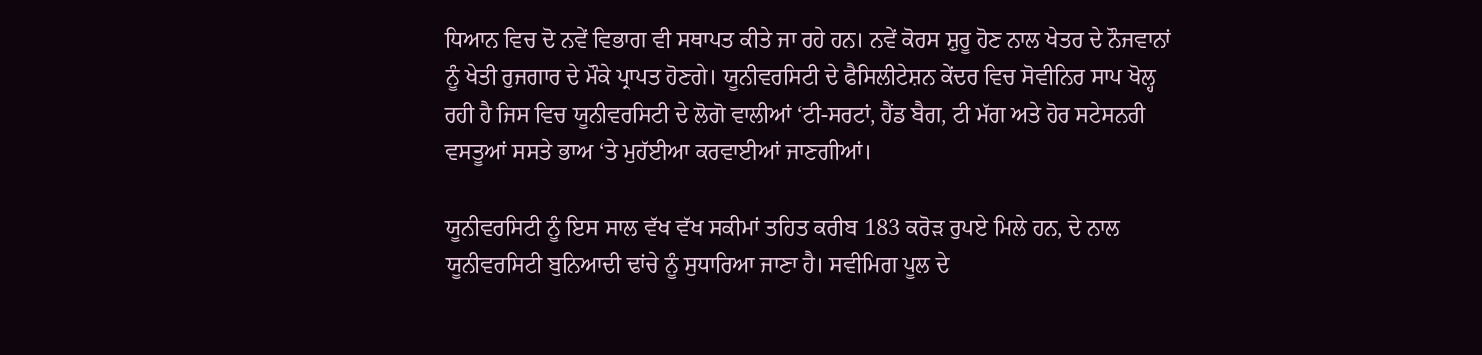ਧਿਆਨ ਵਿਚ ਦੋ ਨਵੇਂ ਵਿਭਾਗ ਵੀ ਸਥਾਪਤ ਕੀਤੇ ਜਾ ਰਹੇ ਹਨ। ਨਵੇਂ ਕੋਰਸ ਸ਼ੁਰੂ ਹੋਣ ਨਾਲ ਖੇਤਰ ਦੇ ਨੌਜਵਾਨਾਂ ਨੂੰ ਖੇਤੀ ਰੁਜਗਾਰ ਦੇ ਮੌਕੇ ਪ੍ਰਾਪਤ ਹੋਣਗੇ। ਯੂਨੀਵਰਸਿਟੀ ਦੇ ਫੈਸਿਲੀਟੇਸ਼ਨ ਕੇਂਦਰ ਵਿਚ ਸੋਵੀਨਿਰ ਸਾਪ ਖੋਲ੍ਹ ਰਹੀ ਹੈ ਜਿਸ ਵਿਚ ਯੂਨੀਵਰਸਿਟੀ ਦੇ ਲੋਗੋ ਵਾਲੀਆਂ ‘ਟੀ-ਸਰਟਾਂ, ਹੈਂਡ ਬੈਗ, ਟੀ ਮੱਗ ਅਤੇ ਹੋਰ ਸਟੇਸਨਰੀ ਵਸਤੂਆਂ ਸਸਤੇ ਭਾਅ ‘ਤੇ ਮੁਹੱਈਆ ਕਰਵਾਈਆਂ ਜਾਣਗੀਆਂ।

ਯੂਨੀਵਰਸਿਟੀ ਨੂੰ ਇਸ ਸਾਲ ਵੱਖ ਵੱਖ ਸਕੀਮਾਂ ਤਹਿਤ ਕਰੀਬ 183 ਕਰੋੜ ਰੁਪਏ ਮਿਲੇ ਹਨ, ਦੇ ਨਾਲ ਯੂਨੀਵਰਸਿਟੀ ਬੁਨਿਆਦੀ ਢਾਂਚੇ ਨੂੰ ਸੁਧਾਰਿਆ ਜਾਣਾ ਹੈ। ਸਵੀਮਿਗ ਪੂਲ ਦੇ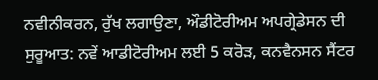ਨਵੀਨੀਕਰਨ, ਰੁੱਖ ਲਗਾਉਣਾ, ਔਡੀਟੋਰੀਅਮ ਅਪਗ੍ਰੇਡੇਸਨ ਦੀ ਸੁਰੂਆਤ: ਨਵੇਂ ਆਡੀਟੋਰੀਅਮ ਲਈ 5 ਕਰੋੜ, ਕਨਵੈਨਸਨ ਸੈਂਟਰ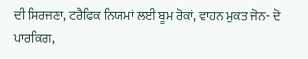ਦੀ ਸਿਰਜਣਾ, ਟਰੈਫਿਕ ਨਿਯਮਾਂ ਲਈ ਬੂਮ ਰੋਕਾਂ, ਵਾਹਨ ਮੁਕਤ ਜੋਨ- ਦੋ ਪਾਰਕਿਗ,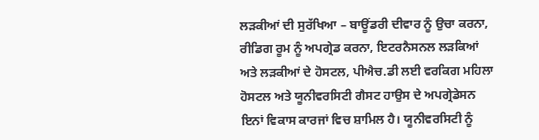ਲੜਕੀਆਂ ਦੀ ਸੁਰੱਖਿਆ – ਬਾਊਂਡਰੀ ਦੀਵਾਰ ਨੂੰ ਉਚਾ ਕਰਨਾ, ਰੀਡਿਗ ਰੂਮ ਨੂੰ ਅਪਗ੍ਰੇਡ ਕਰਨਾ, ਇਟਰਨੈਸਨਲ ਲੜਕਿਆਂ ਅਤੇ ਲੜਕੀਆਂ ਦੇ ਹੋਸਟਲ, ਪੀਐਚ.ਡੀ ਲਈ ਵਰਕਿਗ ਮਹਿਲਾ ਹੋਸਟਲ ਅਤੇ ਯੂਨੀਵਰਸਿਟੀ ਗੈਸਟ ਹਾਉਸ ਦੇ ਅਪਗ੍ਰੇਡੇਸਨ ਇਨਾਂ ਵਿਕਾਸ ਕਾਰਜਾਂ ਵਿਚ ਸ਼ਾਮਿਲ ਹੈ। ਯੂਨੀਵਰਸਿਟੀ ਨੂੰ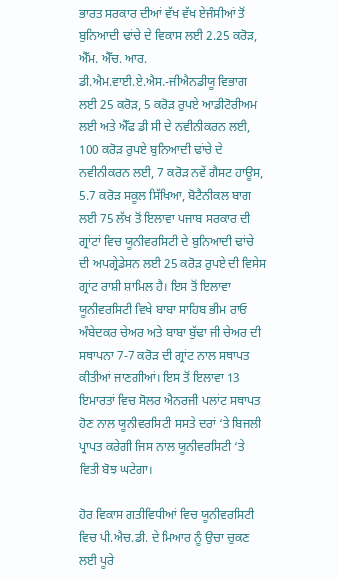ਭਾਰਤ ਸਰਕਾਰ ਦੀਆਂ ਵੱਖ ਵੱਖ ਏਜੰਸੀਆਂ ਤੋਂ ਬੁਨਿਆਦੀ ਢਾਂਚੇ ਦੇ ਵਿਕਾਸ ਲਈ 2.25 ਕਰੋੜ, ਐੱਮ. ਐੱਚ. ਆਰ. ਡੀ.ਐਮ.ਵਾਈ.ਏ.ਐਸ.-ਜੀਐਨਡੀਯੂ ਵਿਭਾਗ ਲਈ 25 ਕਰੋੜ, 5 ਕਰੋੜ ਰੁਪਏ ਆਡੀਟੋਰੀਅਮ ਲਈ ਅਤੇ ਐੱਫ ਡੀ ਸੀ ਦੇ ਨਵੀਨੀਕਰਨ ਲਈ, 100 ਕਰੋੜ ਰੁਪਏ ਬੁਨਿਆਦੀ ਢਾਂਚੇ ਦੇ ਨਵੀਨੀਕਰਨ ਲਈ, 7 ਕਰੋੜ ਨਵੇਂ ਗੈਸਟ ਹਾਊਸ, 5.7 ਕਰੋੜ ਸਕੂਲ ਸਿੱਖਿਆ, ਬੋਟੈਨੀਕਲ ਬਾਗ ਲਈ 75 ਲੱਖ ਤੋਂ ਇਲਾਵਾ ਪਜਾਬ ਸਰਕਾਰ ਦੀ ਗ੍ਰਾਂਟਾਂ ਵਿਚ ਯੂਨੀਵਰਸਿਟੀ ਦੇ ਬੁਨਿਆਦੀ ਢਾਂਚੇ ਦੀ ਅਪਗ੍ਰੇਡੇਸਨ ਲਈ 25 ਕਰੋੜ ਰੁਪਏ ਦੀ ਵਿਸੇਸ ਗ੍ਰਾਂਟ ਰਾਸ਼ੀ ਸ਼ਾਮਿਲ ਹੈ। ਇਸ ਤੋਂ ਇਲਾਵਾ ਯੂਨੀਵਰਸਿਟੀ ਵਿਖੇ ਬਾਬਾ ਸਾਹਿਬ ਭੀਮ ਰਾਓ ਅੰਬੇਦਕਰ ਚੇਅਰ ਅਤੇ ਬਾਬਾ ਬੁੱਢਾ ਜੀ ਚੇਅਰ ਦੀ ਸਥਾਪਨਾ 7-7 ਕਰੋੜ ਦੀ ਗ੍ਰਾਂਟ ਨਾਲ ਸਥਾਪਤ ਕੀਤੀਆਂ ਜਾਣਗੀਆਂ। ਇਸ ਤੋਂ ਇਲਾਵਾ 13 ਇਮਾਰਤਾਂ ਵਿਚ ਸੋਲਰ ਐਨਰਜੀ ਪਲਾਂਟ ਸਥਾਪਤ ਹੋਣ ਨਾਲ ਯੂਨੀਵਰਸਿਟੀ ਸਸਤੇ ਦਰਾਂ ‘ਤੇ ਬਿਜਲੀ ਪ੍ਰਾਪਤ ਕਰੇਗੀ ਜਿਸ ਨਾਲ ਯੂਨੀਵਰਸਿਟੀ ‘ਤੇ ਵਿਤੀ ਬੋਝ ਘਟੇਗਾ।

ਹੋਰ ਵਿਕਾਸ ਗਤੀਵਿਧੀਆਂ ਵਿਚ ਯੂਨੀਵਰਸਿਟੀ ਵਿਚ ਪੀ.ਐਚ.ਡੀ. ਦੇ ਮਿਆਰ ਨੂੰ ਉਚਾ ਚੁਕਣ ਲਈ ਪੂਰੇ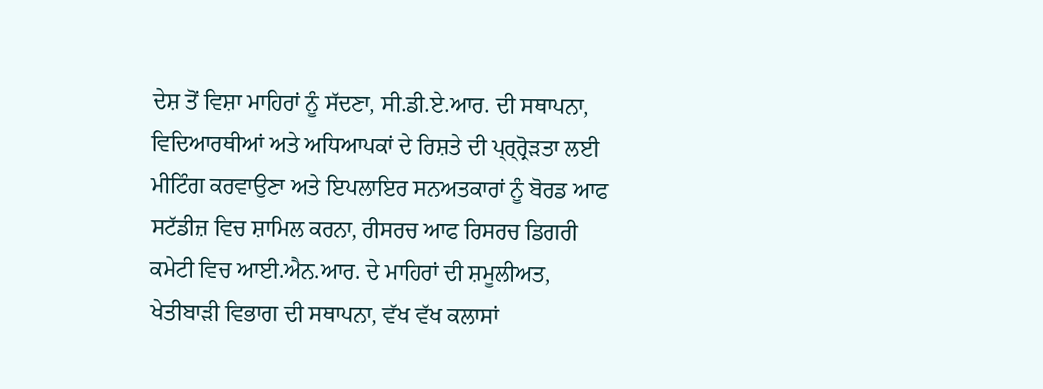ਦੇਸ਼ ਤੋਂ ਵਿਸ਼ਾ ਮਾਹਿਰਾਂ ਨੂੰ ਸੱਦਣਾ, ਸੀ.ਡੀ.ਏ.ਆਰ. ਦੀ ਸਥਾਪਨਾ, ਵਿਦਿਆਰਥੀਆਂ ਅਤੇ ਅਧਿਆਪਕਾਂ ਦੇ ਰਿਸ਼ਤੇ ਦੀ ਪ੍ਰ੍ਰ੍ਰੋੜਤਾ ਲਈ ਮੀਟਿੰਗ ਕਰਵਾਉਣਾ ਅਤੇ ਇਪਲਾਇਰ ਸਨਅਤਕਾਰਾਂ ਨੂੰ ਬੋਰਡ ਆਫ ਸਟੱਡੀਜ਼ ਵਿਚ ਸ਼ਾਮਿਲ ਕਰਨਾ, ਰੀਸਰਚ ਆਫ ਰਿਸਰਚ ਡਿਗਰੀ ਕਮੇਟੀ ਵਿਚ ਆਈ.ਐਨ.ਆਰ. ਦੇ ਮਾਹਿਰਾਂ ਦੀ ਸ਼ਮੂਲੀਅਤ, ਖੇਤੀਬਾੜੀ ਵਿਭਾਗ ਦੀ ਸਥਾਪਨਾ, ਵੱਖ ਵੱਖ ਕਲਾਸਾਂ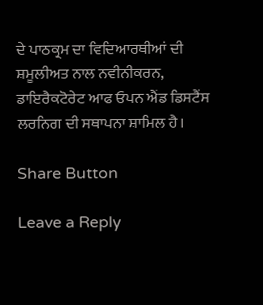ਦੇ ਪਾਠਕ੍ਰਮ ਦਾ ਵਿਦਿਆਰਥੀਆਂ ਦੀ ਸ਼ਮੂਲੀਅਤ ਨਾਲ ਨਵੀਨੀਕਰਨ, ਡਾਇਰੈਕਟੋਰੇਟ ਆਫ ਓਪਨ ਐਂਡ ਡਿਸਟੈਂਸ ਲਰਨਿਗ ਦੀ ਸਥਾਪਨਾ ਸ਼ਾਮਿਲ ਹੈ।

Share Button

Leave a Reply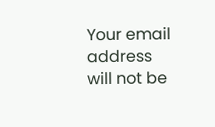Your email address will not be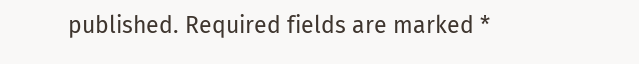published. Required fields are marked *